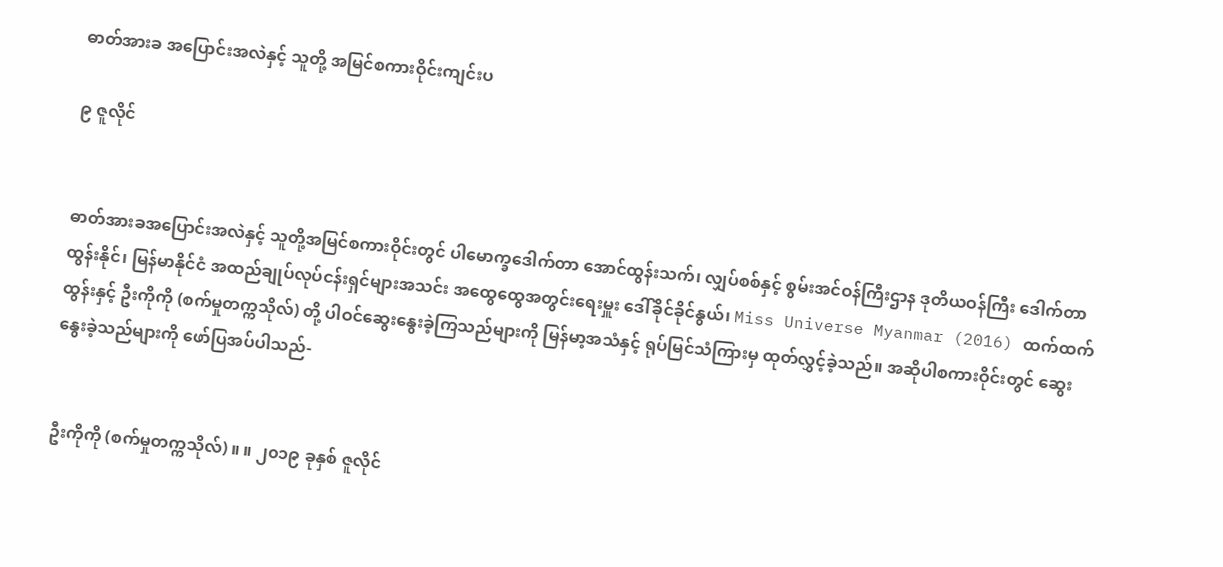ဓာတ်အားခ အပြောင်းအလဲနှင့် သူတို့ အမြင်စကားဝိုင်းကျင်းပ

၉ ဇူလိုင်


ဓာတ်အားခအပြောင်းအလဲနှင့် သူတို့အမြင်စကားဝိုင်းတွင် ပါမောက္ခဒေါက်တာ အောင်ထွန်းသက်၊ လျှပ်စစ်နှင့် စွမ်းအင်ဝန်ကြီးဌာန ဒုတိယဝန်ကြီး ဒေါက်တာထွန်းနိုင်၊ မြန်မာနိုင်ငံ အထည်ချုပ်လုပ်ငန်းရှင်များအသင်း အထွေထွေအတွင်းရေးမှူး ဒေါ်ခိုင်ခိုင်နွယ်၊ Miss Universe Myanmar (2016) ထက်ထက်ထွန်းနှင့် ဦးကိုကို (စက်မှုတက္ကသိုလ်) တို့ ပါဝင်ဆွေးနွေးခဲ့ကြသည်များကို မြန်မာ့အသံနှင့် ရုပ်မြင်သံကြားမှ ထုတ်လွှင့်ခဲ့သည်။ အဆိုပါစကားဝိုင်းတွင် ဆွေးနွေးခဲ့သည်များကို ဖော်ပြအပ်ပါသည်-


ဦးကိုကို (စက်မှုတက္ကသိုလ်) ။ ။ ၂၀၁၉ ခုနှစ် ဇူလိုင်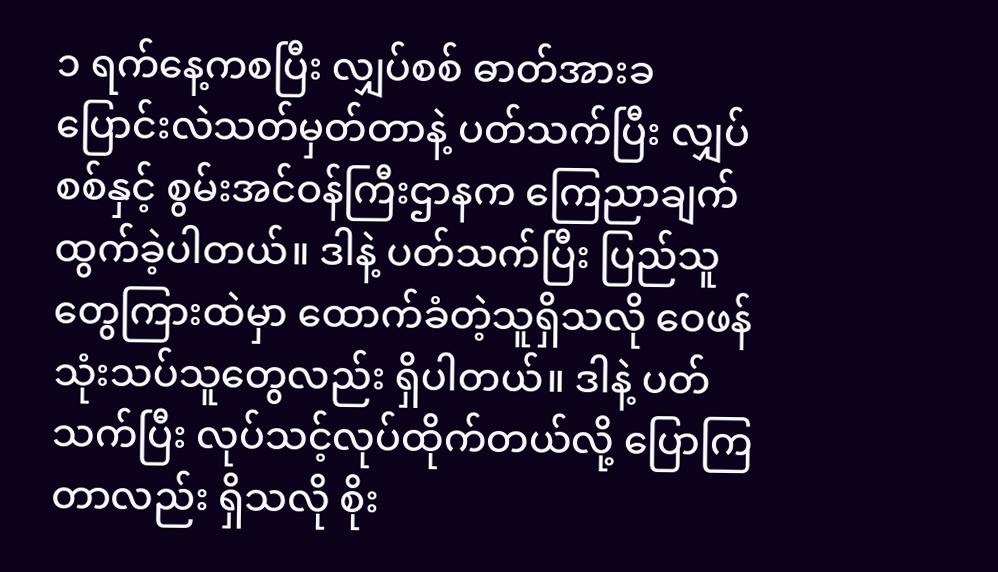၁ ရက်နေ့ကစပြီး လျှပ်စစ် ဓာတ်အားခ ပြောင်းလဲသတ်မှတ်တာနဲ့ ပတ်သက်ပြီး လျှပ်စစ်နှင့် စွမ်းအင်ဝန်ကြီးဌာနက ကြေညာချက်ထွက်ခဲ့ပါတယ်။ ဒါနဲ့ ပတ်သက်ပြီး ပြည်သူတွေကြားထဲမှာ ထောက်ခံတဲ့သူရှိသလို ဝေဖန်သုံးသပ်သူတွေလည်း ရှိပါတယ်။ ဒါနဲ့ ပတ်သက်ပြီး လုပ်သင့်လုပ်ထိုက်တယ်လို့ ပြောကြတာလည်း ရှိသလို စိုး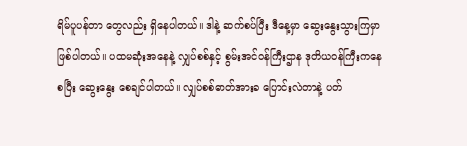ရိမ်ပူပန်တာ တွေလည်း ရှိနေပါတယ်။ ဒါနဲ့ ဆက်စပ်ပြီး ဒီနေ့မှာ ဆွေးနွေးသွားကြမှာ ဖြစ်ပါတယ်။ ပထမဆုံးအနေနဲ့ လျှပ်စစ်နှင့် စွမ်းအင်ဝန်ကြီးဌာန ဒုတိယဝန်ကြီးကနေစပြီး ဆွေးနွေး စေချင်ပါတယ်။ လျှပ်စစ်ဓာတ်အားခ ပြောင်းလဲတာနဲ့ ပတ်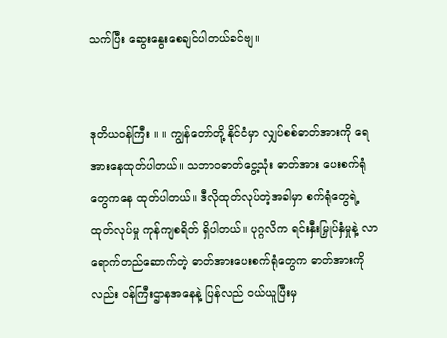သက်ပြီး ဆွေးနွေးစေချင်ပါတယ်ခင်ဗျ။


ဒုတိယဝန်ကြီး ။ ။ ကျွန်တော်တို့ နိုင်ငံမှာ လျှပ်စစ်ဓာတ်အားကို ရေအားနေထုတ်ပါတယ်။ သဘာဝဓာတ်ငွေ့သုံး ဓာတ်အား ပေးစက်ရုံတွေကနေ ထုတ်ပါတယ်။ ဒီလိုထုတ်လုပ်တဲ့အခါမှာ စက်ရုံတွေရဲ့ ထုတ်လုပ်မှု ကုန်ကျစရိတ် ရှိပါတယ်။ ပုဂ္ဂလိက ရင်းနှီးမြှုပ်နှံမှုနဲ့ လာရောက်တည်ဆောက်တဲ့ ဓာတ်အားပေးစက်ရုံတွေက ဓာတ်အားကိုလည်း ဝန်ကြီးဌာနအနေနဲ့ ပြန်လည် ဝယ်ယူပြီးမှ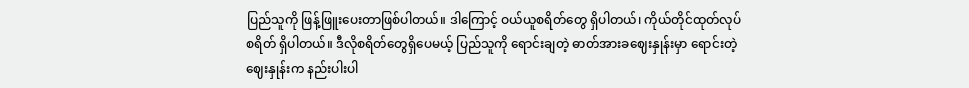ပြည်သူကို ဖြန့်ဖြူးပေးတာဖြစ်ပါတယ်။ ဒါကြောင့် ဝယ်ယူစရိတ်တွေ ရှိပါတယ်၊ ကိုယ်တိုင်ထုတ်လုပ်စရိတ် ရှိပါတယ်။ ဒီလိုစရိတ်တွေရှိပေမယ့် ပြည်သူကို ရောင်းချတဲ့ ဓာတ်အားခဈေးနှုန်းမှာ ရောင်းတဲ့ဈေးနှုန်းက နည်းပါးပါ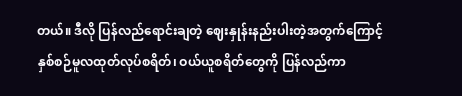တယ်။ ဒီလို ပြန်လည်ရောင်းချတဲ့ ဈေးနှုန်းနည်းပါးတဲ့အတွက်ကြောင့် နှစ်စဉ်မူလထုတ်လုပ်စရိတ်၊ ဝယ်ယူစရိတ်တွေကို ပြန်လည်ကာ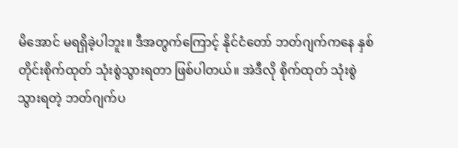မိအောင် မရရှိခဲ့ပါဘူး။ ဒီအတွက်ကြောင့် နိုင်ငံတော် ဘတ်ဂျက်ကနေ နှစ်တိုင်းစိုက်ထုတ် သုံးစွဲသွားရတာ ဖြစ်ပါတယ်။ အဲဒီလို စိုက်ထုတ် သုံးစွဲသွားရတဲ့ ဘတ်ဂျက်ပ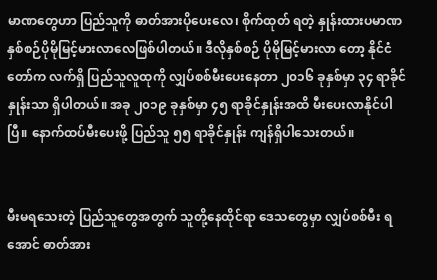မာဏတွေဟာ ပြည်သူကို ဓာတ်အားပိုပေးလေ၊ စိုက်ထုတ် ရတဲ့ နှုန်းထားပမာဏ နှစ်စဉ်ပိုမိုမြင့်မားလာလေဖြစ်ပါတယ်။ ဒီလိုနှစ်စဉ် ပိုမိုမြင့်မားလာ တော့ နိုင်ငံတော်က လက်ရှိ ပြည်သူလူထုကို လျှပ်စစ်မီးပေးနေတာ ၂၀၁၆ ခုနှစ်မှာ ၃၄ ရာခိုင်နှုန်းသာ ရှိပါတယ်။ အခု ၂၀၁၉ ခုနှစ်မှာ ၄၅ ရာခိုင်နှုန်းအထိ မီးပေးလာနိုင်ပါပြီ။ နောက်ထပ်မီးပေးဖို့ ပြည်သူ ၅၅ ရာခိုင်နှုန်း ကျန်ရှိပါသေးတယ်။


မီးမရသေးတဲ့ ပြည်သူတွေအတွက် သူတို့နေထိုင်ရာ ဒေသတွေမှာ လျှပ်စစ်မီး ရအောင် ဓာတ်အား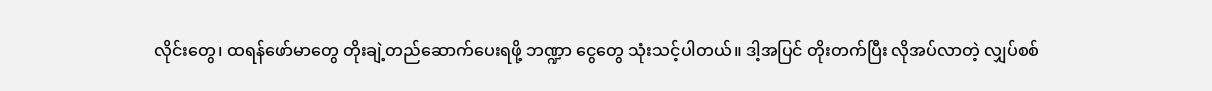လိုင်းတွေ၊ ထရန်ဖော်မာတွေ တိုးချဲ့တည်ဆောက်ပေးရဖို့ ဘဏ္ဍာ ငွေတွေ သုံးသင့်ပါတယ်။ ဒါ့အပြင် တိုးတက်ပြီး လိုအပ်လာတဲ့ လျှပ်စစ်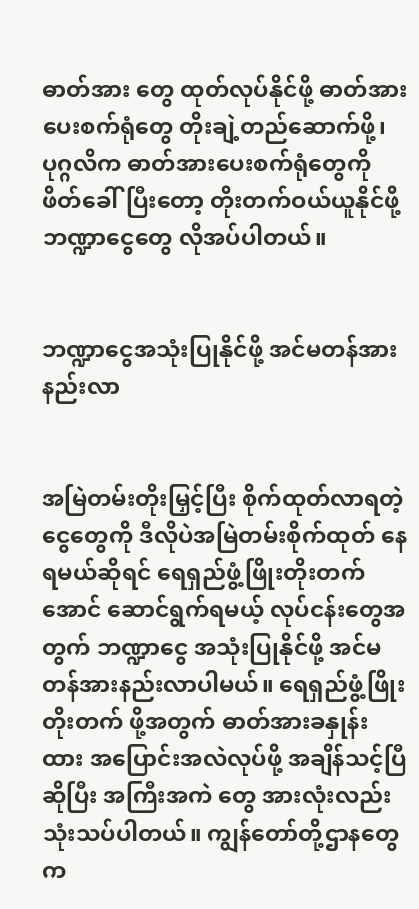ဓာတ်အား တွေ ထုတ်လုပ်နိုင်ဖို့ ဓာတ်အားပေးစက်ရုံတွေ တိုးချဲ့တည်ဆောက်ဖို့၊ ပုဂ္ဂလိက ဓာတ်အားပေးစက်ရုံတွေကို ဖိတ်ခေါ်ပြီးတော့ တိုးတက်ဝယ်ယူနိုင်ဖို့ ဘဏ္ဍာငွေတွေ လိုအပ်ပါတယ်။


ဘဏ္ဍာငွေအသုံးပြုနိုင်ဖို့ အင်မတန်အားနည်းလာ


အမြဲတမ်းတိုးမြှင့်ပြီး စိုက်ထုတ်လာရတဲ့ ငွေတွေကို ဒီလိုပဲအမြဲတမ်းစိုက်ထုတ် နေရမယ်ဆိုရင် ရေရှည်ဖွံ့ဖြိုးတိုးတက်အောင် ဆောင်ရွက်ရမယ့် လုပ်ငန်းတွေအတွက် ဘဏ္ဍာငွေ အသုံးပြုနိုင်ဖို့ အင်မတန်အားနည်းလာပါမယ်။ ရေရှည်ဖွံ့ဖြိုးတိုးတက် ဖို့အတွက် ဓာတ်အားခနှုန်းထား အပြောင်းအလဲလုပ်ဖို့ အချိန်သင့်ပြီဆိုပြီး အကြီးအကဲ တွေ အားလုံးလည်း သုံးသပ်ပါတယ်။ ကျွန်တော်တို့ဌာနတွေက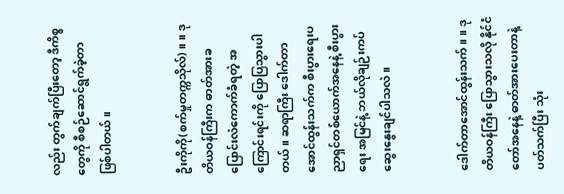လည်း တွက်ချက်ပြီးတော့ ဒီကိစ္စတွေကို စီစဉ်ဆောင်ရွက်ခဲ့တာ ဖြစ်ပါတယ်။


ဦးကိုကို(စက်မှုတက္ကသိုလ်) ။ ။ ဒုတိယဝန်ကြီးက ဓာတ်အားခ ပြောင်းလဲကောက်ခံရတဲ့ အကြောင်းရင်းကို ပြောပြသွားပါတယ်။ ဆရာကြီး ဒေါက်တာအောင်ထွန်းသက်က စီးပွားရေးပညာရှင်တစ်ယောက်အနေနဲ့ စီးပွားရေး အမြင်နဲ့ ဘယ်လိုချဉ်းကပ် ဆွေးနွေးချင်ပါသလဲ။


ဒေါက်တာအောင်ထွန်းသက် ။ ။ ဒုတိယဝန်ကြီး ပြောသွားသလို နိုင်ငံတော်အနေနဲ့ ဓာတ်အားပေးတာနဲ့ ပတ်သက်ပြီး သုံး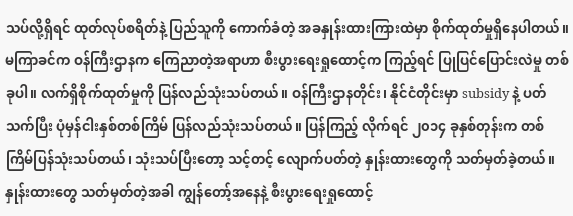သပ်လို့ရှိရင် ထုတ်လုပ်စရိတ်နဲ့ ပြည်သူကို ကောက်ခံတဲ့ အခနှုန်းထားကြားထဲမှာ စိုက်ထုတ်မှုရှိနေပါတယ်။ မကြာခင်က ဝန်ကြီးဌာနက ကြေညာတဲ့အရာဟာ စီးပွားရေးရှုထောင့်က ကြည့်ရင် ပြုပြင်ပြောင်းလဲမှု တစ်ခုပါ။ လက်ရှိစိုက်ထုတ်မှုကို ပြန်လည်သုံးသပ်တယ်။ ဝန်ကြီးဌာနတိုင်း၊ နိုင်ငံတိုင်းမှာ subsidy နဲ့ ပတ်သက်ပြီး ပုံမှန်ငါးနှစ်တစ်ကြိမ် ပြန်လည်သုံးသပ်တယ်။ ပြန်ကြည့် လိုက်ရင် ၂၀၁၄ ခုနှစ်တုန်းက တစ်ကြိမ်ပြန်သုံးသပ်တယ်၊ သုံးသပ်ပြီးတော့ သင့်တင့် လျောက်ပတ်တဲ့ နှုန်းထားတွေကို သတ်မှတ်ခဲ့တယ်။ နှုန်းထားတွေ သတ်မှတ်တဲ့အခါ ကျွန်တော့်အနေနဲ့ စီးပွားရေးရှုထောင့်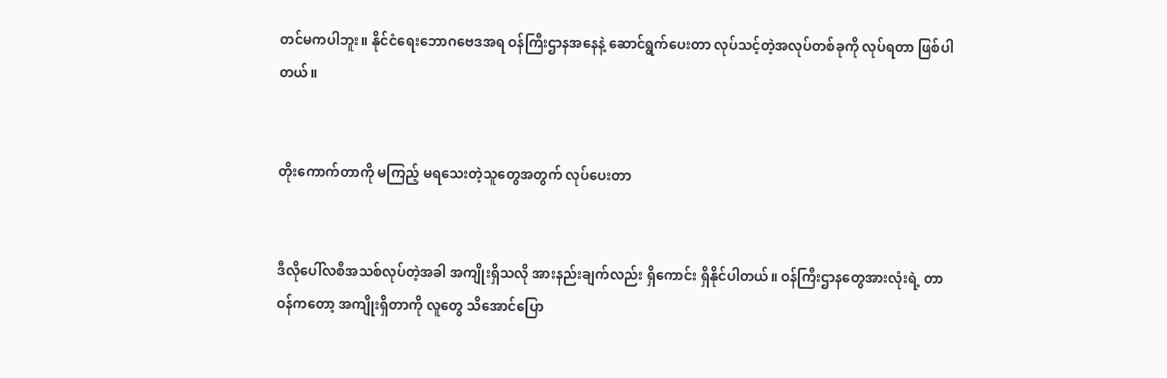တင်မကပါဘူး။ နိုင်ငံရေးဘောဂဗေဒအရ ဝန်ကြီးဌာနအနေနဲ့ ဆောင်ရွက်ပေးတာ လုပ်သင့်တဲ့အလုပ်တစ်ခုကို လုပ်ရတာ ဖြစ်ပါတယ်။


တိုးကောက်တာကို မကြည့် မရသေးတဲ့သူတွေအတွက် လုပ်ပေးတာ


ဒီလိုပေါ်လစီအသစ်လုပ်တဲ့အခါ အကျိုးရှိသလို အားနည်းချက်လည်း ရှိကောင်း ရှိနိုင်ပါတယ်။ ဝန်ကြီးဌာနတွေအားလုံးရဲ့ တာဝန်ကတော့ အကျိုးရှိတာကို လူတွေ သိအောင်ပြော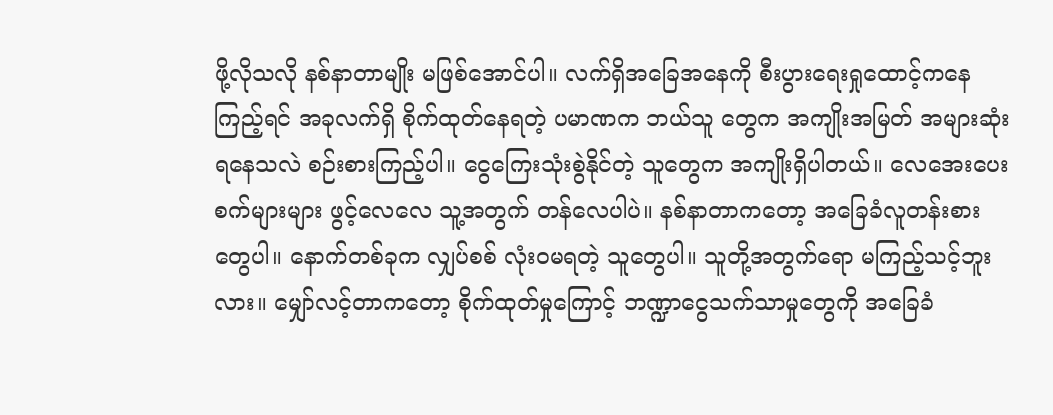ဖို့လိုသလို နစ်နာတာမျိုး မဖြစ်အောင်ပါ။ လက်ရှိအခြေအနေကို စီးပွားရေးရှုထောင့်ကနေကြည့်ရင် အခုလက်ရှိ စိုက်ထုတ်နေရတဲ့ ပမာဏက ဘယ်သူ တွေက အကျိုးအမြတ် အများဆုံးရနေသလဲ စဉ်းစားကြည့်ပါ။ ငွေကြေးသုံးစွဲနိုင်တဲ့ သူတွေက အကျိုးရှိပါတယ်။ လေအေးပေးစက်များများ ဖွင့်လေလေ သူ့အတွက် တန်လေပါပဲ။ နစ်နာတာကတော့ အခြေခံလူတန်းစားတွေပါ။ နောက်တစ်ခုက လျှပ်စစ် လုံးဝမရတဲ့ သူတွေပါ။ သူတို့အတွက်ရော မကြည့်သင့်ဘူးလား။ မျှော်လင့်တာကတော့ စိုက်ထုတ်မှုကြောင့် ဘဏ္ဍာငွေသက်သာမှုတွေကို အခြေခံ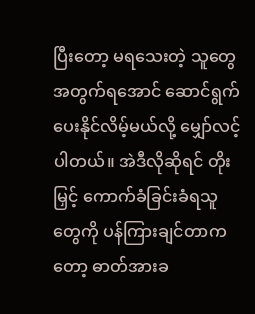ပြီးတော့ မရသေးတဲ့ သူတွေ အတွက်ရအောင် ဆောင်ရွက်ပေးနိုင်လိမ့်မယ်လို့ မျှော်လင့်ပါတယ်။ အဲဒီလိုဆိုရင် တိုးမြှင့် ကောက်ခံခြင်းခံရသူတွေကို ပန်ကြားချင်တာကတော့ ဓာတ်အားခ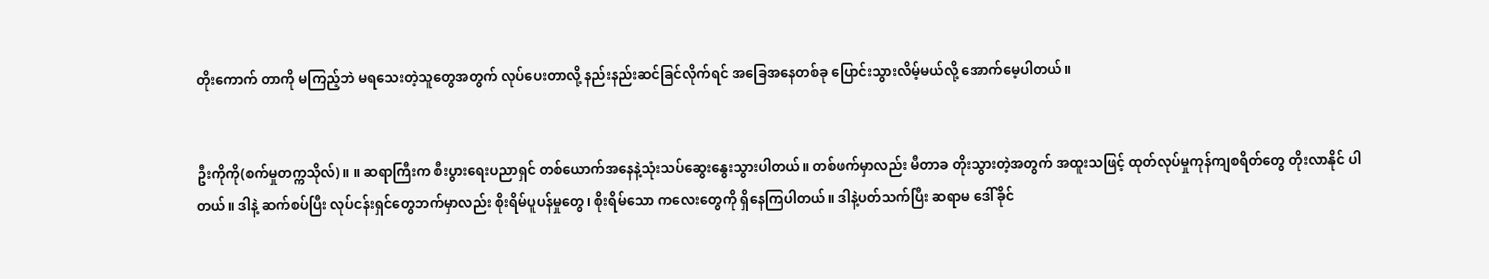တိုးကောက် တာကို မကြည့်ဘဲ မရသေးတဲ့သူတွေအတွက် လုပ်ပေးတာလို့ နည်းနည်းဆင်ခြင်လိုက်ရင် အခြေအနေတစ်ခု ပြောင်းသွားလိမ့်မယ်လို့ အောက်မေ့ပါတယ်။


ဦးကိုကို(စက်မှုတက္ကသိုလ်) ။ ။ ဆရာကြီးက စီးပွားရေးပညာရှင် တစ်ယောက်အနေနဲ့သုံးသပ်ဆွေးနွေးသွားပါတယ်။ တစ်ဖက်မှာလည်း မီတာခ တိုးသွားတဲ့အတွက် အထူးသဖြင့် ထုတ်လုပ်မှုကုန်ကျစရိတ်တွေ တိုးလာနိုင် ပါတယ်။ ဒါနဲ့ ဆက်စပ်ပြီး လုပ်ငန်းရှင်တွေဘက်မှာလည်း စိုးရိမ်ပူပန်မှုတွေ၊ စိုးရိမ်သော ကလေးတွေကို ရှိနေကြပါတယ်။ ဒါနဲ့ပတ်သက်ပြီး ဆရာမ ဒေါ်ခိုင်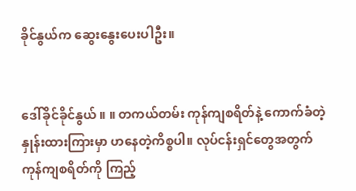ခိုင်နွယ်က ဆွေးနွေးပေးပါဦး။


ဒေါ်ခိုင်ခိုင်နွယ် ။ ။ တကယ်တမ်း ကုန်ကျစရိတ်နဲ့ ကောက်ခံတဲ့ နှုန်းထားကြားမှာ ဟနေတဲ့ကိစ္စပါ။ လုပ်ငန်းရှင်တွေအတွက် ကုန်ကျစရိတ်ကို ကြည့်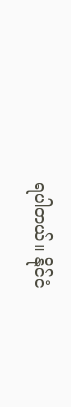ရပါတယ်။ နိုင်ငံ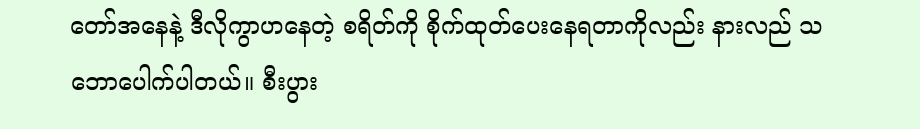တော်အနေနဲ့ ဒီလိုကွာဟနေတဲ့ စရိတ်ကို စိုက်ထုတ်ပေးနေရတာကိုလည်း နားလည် သဘောပေါက်ပါတယ်။ စီးပွား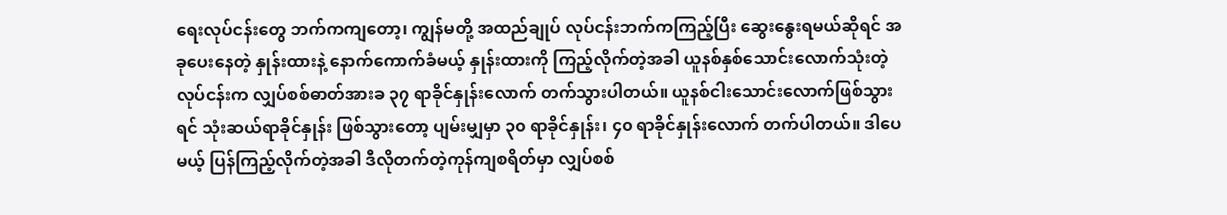ရေးလုပ်ငန်းတွေ ဘက်ကကျတော့၊ ကျွန်မတို့ အထည်ချုပ် လုပ်ငန်းဘက်ကကြည့်ပြီး ဆွေးနွေးရမယ်ဆိုရင် အခုပေးနေတဲ့ နှုန်းထားနဲ့ နောက်ကောက်ခံမယ့် နှုန်းထားကို ကြည့်လိုက်တဲ့အခါ ယူနစ်နှစ်သောင်းလောက်သုံးတဲ့ လုပ်ငန်းက လျှပ်စစ်ဓာတ်အားခ ၃၇ ရာခိုင်နှုန်းလောက် တက်သွားပါတယ်။ ယူနစ်ငါးသောင်းလောက်ဖြစ်သွားရင် သုံးဆယ်ရာခိုင်နှုန်း ဖြစ်သွားတော့ ပျမ်းမျှမှာ ၃၀ ရာခိုင်နှုန်း၊ ၄၀ ရာခိုင်နှုန်းလောက် တက်ပါတယ်။ ဒါပေမယ့် ပြန်ကြည့်လိုက်တဲ့အခါ ဒီလိုတက်တဲ့ကုန်ကျစရိတ်မှာ လျှပ်စစ်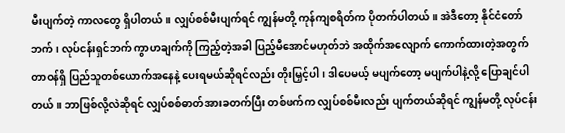မီးပျက်တဲ့ ကာလတွေ ရှိပါတယ်။ လျှပ်စစ်မီးပျက်ရင် ကျွန်မတို့ ကုန်ကျစရိတ်က ပိုတက်ပါတယ်။ အဲဒီတော့ နိုင်ငံတော်ဘက်၊ လုပ်ငန်းရှင်ဘက် ကွာဟချက်ကို ကြည့်တဲ့အခါ ပြည့်မီအောင်မဟုတ်ဘဲ အထိုက်အလျောက် ကောက်ထားတဲ့အတွက် တာဝန်ရှိ ပြည်သူတစ်ယောက်အနေနဲ့ ပေးရမယ်ဆိုရင်လည်း တိုးမြှင့်ပါ၊ ဒါပေမယ့် မပျက်တော့ မပျက်ပါနဲ့လို့ ပြောချင်ပါတယ်။ ဘာဖြစ်လို့လဲဆိုရင် လျှပ်စစ်ဓာတ်အားခတက်ပြီး တစ်ဖက်က လျှပ်စစ်မီးလည်း ပျက်တယ်ဆိုရင် ကျွန်မတို့ လုပ်ငန်း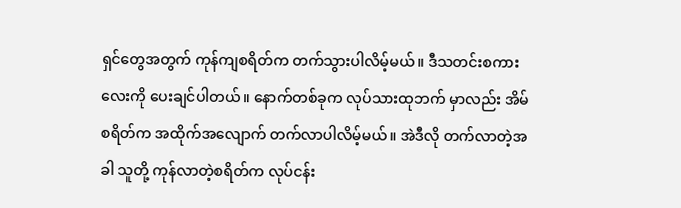ရှင်တွေအတွက် ကုန်ကျစရိတ်က တက်သွားပါလိမ့်မယ်။ ဒီသတင်းစကားလေးကို ပေးချင်ပါတယ်။ နောက်တစ်ခုက လုပ်သားထုဘက် မှာလည်း အိမ်စရိတ်က အထိုက်အလျောက် တက်လာပါလိမ့်မယ်။ အဲဒီလို တက်လာတဲ့အခါ သူတို့ ကုန်လာတဲ့စရိတ်က လုပ်ငန်း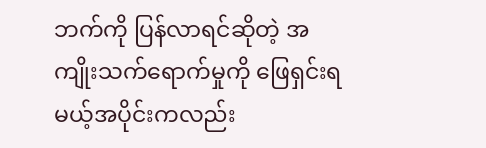ဘက်ကို ပြန်လာရင်ဆိုတဲ့ အကျိုးသက်ရောက်မှုကို ဖြေရှင်းရမယ့်အပိုင်းကလည်း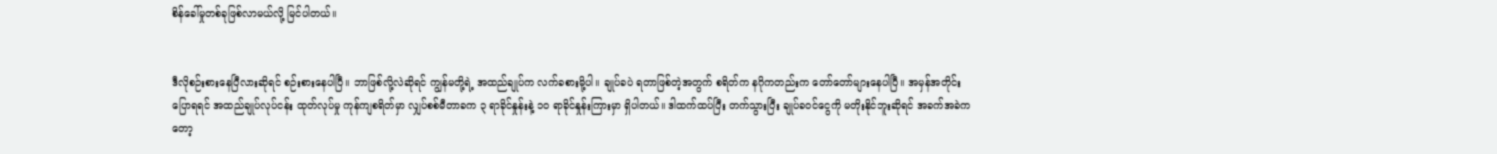စိန်ခေါ်မှုတစ်ခုဖြစ်လာမယ်လို့ မြင်ပါတယ်။


ဒီလိုစဉ်းစားနေပြီလားဆိုရင် စဉ်းစားနေပါပြီ။ ဘာဖြစ်လို့လဲဆိုရင် ကျွန်မတို့ရဲ့ အထည်ချုပ်က လက်ခစားမို့ပါ။ ချုပ်ခပဲ ရတာဖြစ်တဲ့အတွက် စရိတ်က နဂိုကတည်းက တော်တော်များနေပါပြီ။ အမှန်အတိုင်းပြောရရင် အထည်ချုပ်လုပ်ငန်း ထုတ်လုပ်မှု ကုန်ကျစရိတ်မှာ လျှပ်စစ်မီတာခက ၃ ရာခိုင်နှုန်းနဲ့ ၁၀ ရာခိုင်နှုန်းကြားမှာ ရှိပါတယ်။ ဒါထက်ထပ်ပြီး တက်သွားပြီး ချုပ်ခဝင်ငွေကို မတိုးနိုင်ဘူးဆိုရင် အခက်အခဲကတော့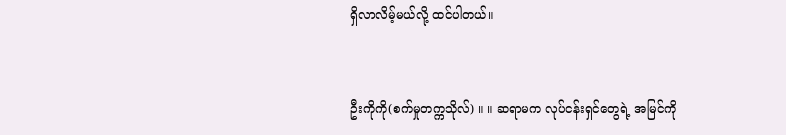ရှိလာလိမ့်မယ်လို့ ထင်ပါတယ်။


ဦးကိုကို(စက်မှုတက္ကသိုလ်) ။ ။ ဆရာမက လုပ်ငန်းရှင်တွေရဲ့ အမြင်ကို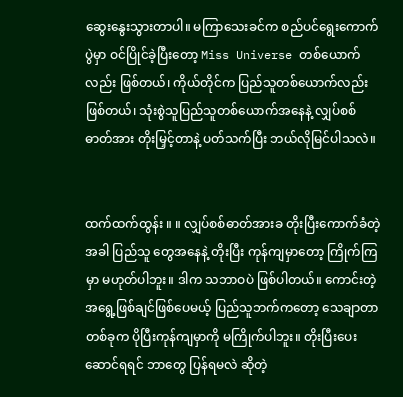ဆွေးနွေးသွားတာပါ။ မကြာသေးခင်က စည်ပင်ရွေးကောက်ပွဲမှာ ဝင်ပြိုင်ခဲ့ပြီးတော့ Miss Universe တစ်ယောက်လည်း ဖြစ်တယ်၊ ကိုယ်တိုင်က ပြည်သူတစ်ယောက်လည်းဖြစ်တယ်၊ သုံးစွဲသူပြည်သူတစ်ယောက်အနေနဲ့ လျှပ်စစ် ဓာတ်အား တိုးမြှင့်တာနဲ့ ပတ်သက်ပြီး ဘယ်လိုမြင်ပါသလဲ။


ထက်ထက်ထွန်း ။ ။ လျှပ်စစ်ဓာတ်အားခ တိုးပြီးကောက်ခံတဲ့အခါ ပြည်သူ တွေအနေနဲ့ တိုးပြီး ကုန်ကျမှာတော့ ကြိုက်ကြမှာ မဟုတ်ပါဘူး။ ဒါက သဘာဝပဲ ဖြစ်ပါတယ်။ ကောင်းတဲ့ အရွေ့ဖြစ်ချင်ဖြစ်ပေမယ့် ပြည်သူဘက်ကတော့ သေချာတာ တစ်ခုက ပိုပြီးကုန်ကျမှာကို မကြိုက်ပါဘူး။ တိုးပြီးပေးဆောင်ရရင် ဘာတွေ ပြန်ရမလဲ ဆိုတဲ့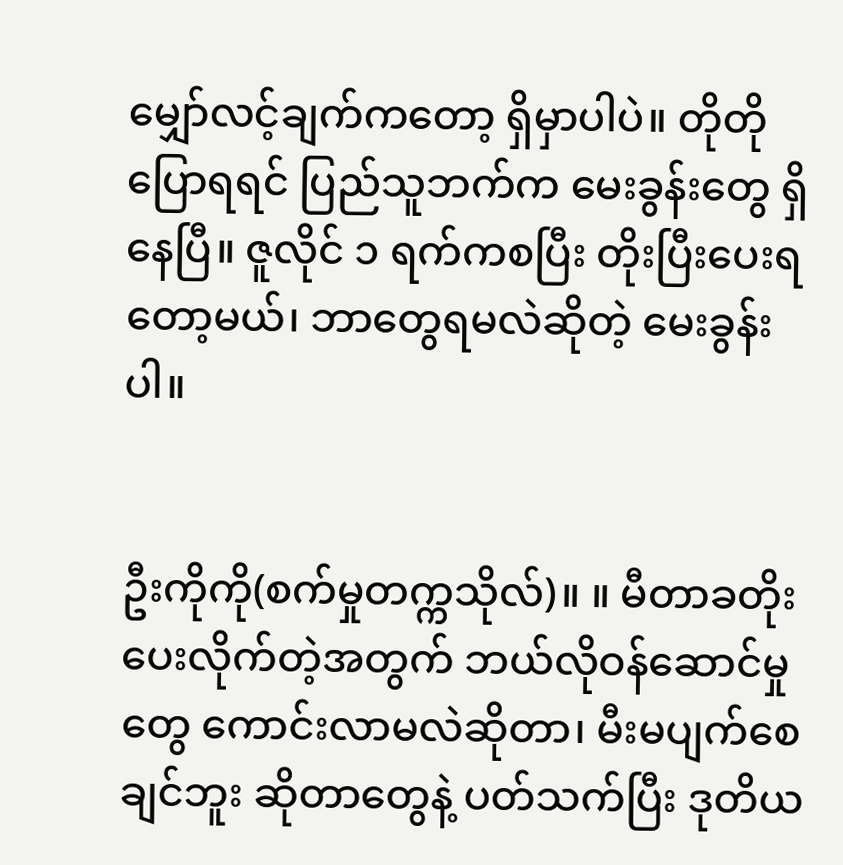မျှော်လင့်ချက်ကတော့ ရှိမှာပါပဲ။ တိုတိုပြောရရင် ပြည်သူဘက်က မေးခွန်းတွေ ရှိနေပြီ။ ဇူလိုင် ၁ ရက်ကစပြီး တိုးပြီးပေးရတော့မယ်၊ ဘာတွေရမလဲဆိုတဲ့ မေးခွန်းပါ။


ဦးကိုကို(စက်မှုတက္ကသိုလ်)။ ။ မီတာခတိုးပေးလိုက်တဲ့အတွက် ဘယ်လိုဝန်ဆောင်မှုတွေ ကောင်းလာမလဲဆိုတာ၊ မီးမပျက်စေချင်ဘူး ဆိုတာတွေနဲ့ ပတ်သက်ပြီး ဒုတိယ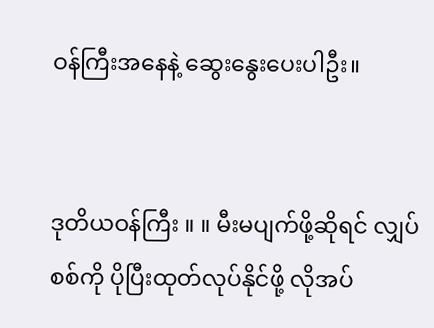ဝန်ကြီးအနေနဲ့ ဆွေးနွေးပေးပါဦး။


ဒုတိယဝန်ကြီး ။ ။ မီးမပျက်ဖို့ဆိုရင် လျှပ်စစ်ကို ပိုပြီးထုတ်လုပ်နိုင်ဖို့ လိုအပ်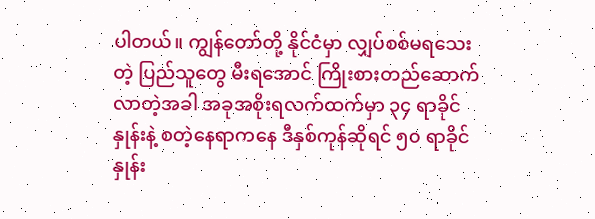ပါတယ်။ ကျွန်တော်တို့ နိုင်ငံမှာ လျှပ်စစ်မရသေး တဲ့ ပြည်သူတွေ မီးရအောင် ကြိုးစားတည်ဆောက်လာတဲ့အခါ အခုအစိုးရလက်ထက်မှာ ၃၄ ရာခိုင်နှုန်းနဲ့ စတဲ့နေရာကနေ ဒီနှစ်ကုန်ဆိုရင် ၅၀ ရာခိုင်နှုန်း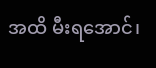အထိ မီးရအောင်၊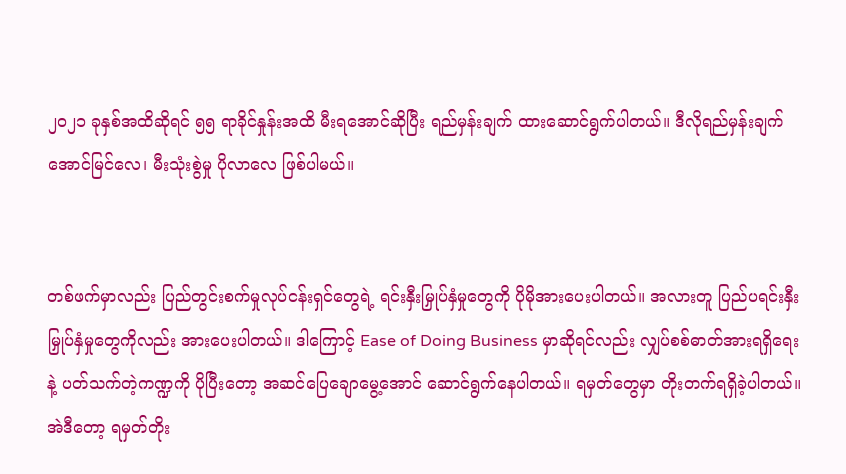၂၀၂၁ ခုနှစ်အထိဆိုရင် ၅၅ ရာခိုင်နှုန်းအထိ မီးရအောင်ဆိုပြီး ရည်မှန်းချက် ထားဆောင်ရွက်ပါတယ်။ ဒီလိုရည်မှန်းချက် အောင်မြင်လေ၊ မီးသုံးစွဲမှု ပိုလာလေ ဖြစ်ပါမယ်။


တစ်ဖက်မှာလည်း ပြည်တွင်းစက်မှုလုပ်ငန်းရှင်တွေရဲ့ ရင်းနှီးမြှုပ်နှံမှုတွေကို ပိုမိုအားပေးပါတယ်။ အလားတူ ပြည်ပရင်းနှီးမြှုပ်နှံမှုတွေကိုလည်း အားပေးပါတယ်။ ဒါကြောင့် Ease of Doing Business မှာဆိုရင်လည်း လျှပ်စစ်ဓာတ်အားရရှိရေးနဲ့ ပတ်သက်တဲ့ကဏ္ဍကို ပိုပြီးတော့ အဆင်ပြေချောမွေ့အောင် ဆောင်ရွက်နေပါတယ်။ ရမှတ်တွေမှာ တိုးတက်ရရှိခဲ့ပါတယ်။ အဲဒီတော့ ရမှတ်တိုး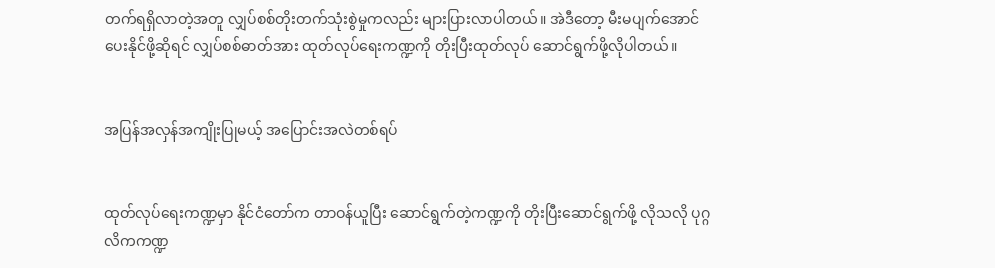တက်ရရှိလာတဲ့အတူ လျှပ်စစ်တိုးတက်သုံးစွဲမှုကလည်း များပြားလာပါတယ်။ အဲဒီတော့ မီးမပျက်အောင် ပေးနိုင်ဖို့ဆိုရင် လျှပ်စစ်ဓာတ်အား ထုတ်လုပ်ရေးကဏ္ဍကို တိုးပြီးထုတ်လုပ် ဆောင်ရွက်ဖို့လိုပါတယ်။


အပြန်အလှန်အကျိုးပြုမယ့် အပြောင်းအလဲတစ်ရပ်


ထုတ်လုပ်ရေးကဏ္ဍမှာ နိုင်ငံတော်က တာဝန်ယူပြီး ဆောင်ရွက်တဲ့ကဏ္ဍကို တိုးပြီးဆောင်ရွက်ဖို့ လိုသလို ပုဂ္ဂလိကကဏ္ဍ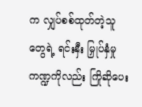က လျှပ်စစ်ထုတ်တဲ့သူတွေရဲ့ ရင်းနှီး မြှုပ်နှံမှုကဏ္ဍကိုလည်း ကြိုဆိုပေး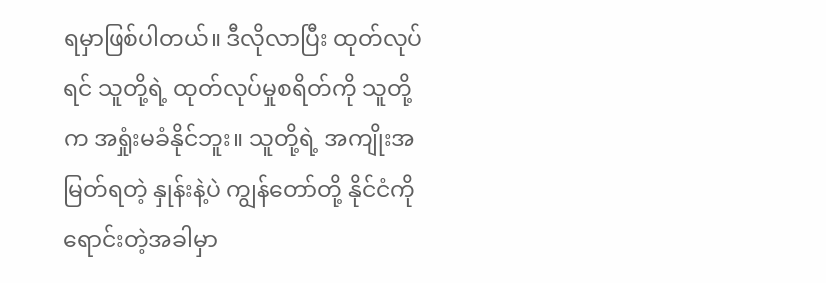ရမှာဖြစ်ပါတယ်။ ဒီလိုလာပြီး ထုတ်လုပ်ရင် သူတို့ရဲ့ ထုတ်လုပ်မှုစရိတ်ကို သူတို့က အရှုံးမခံနိုင်ဘူး။ သူတို့ရဲ့ အကျိုးအမြတ်ရတဲ့ နှုန်းနဲ့ပဲ ကျွန်တော်တို့ နိုင်ငံကို ရောင်းတဲ့အခါမှာ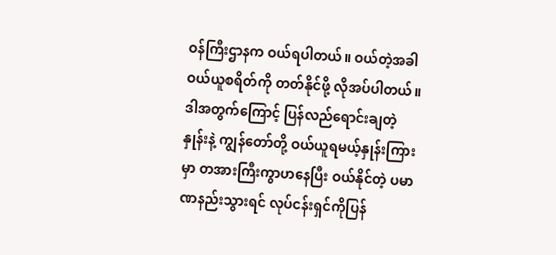ဝန်ကြီးဌာနက ဝယ်ရပါတယ်။ ဝယ်တဲ့အခါ ဝယ်ယူစရိတ်ကို တတ်နိုင်ဖို့ လိုအပ်ပါတယ်။ ဒါအတွက်ကြောင့် ပြန်လည်ရောင်းချတဲ့ နှုန်းနဲ့ ကျွန်တော်တို့ ဝယ်ယူရမယ့်နှုန်းကြားမှာ တအားကြီးကွာဟနေပြီး ဝယ်နိုင်တဲ့ ပမာဏနည်းသွားရင် လုပ်ငန်းရှင်ကိုပြန်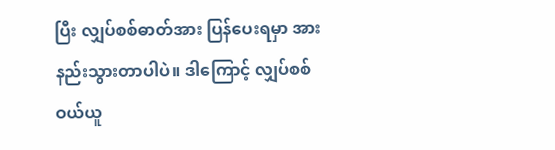ပြီး လျှပ်စစ်ဓာတ်အား ပြန်ပေးရမှာ အားနည်းသွားတာပါပဲ။ ဒါကြောင့် လျှပ်စစ်ဝယ်ယူ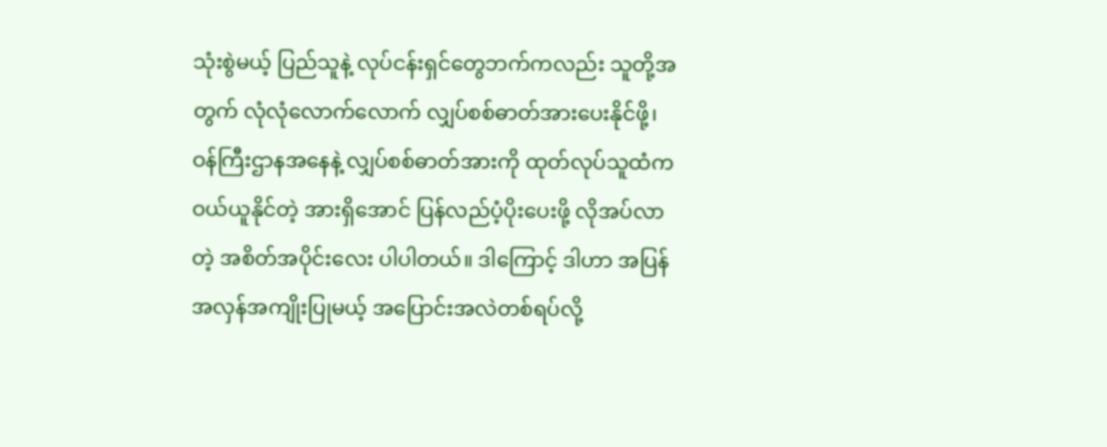သုံးစွဲမယ့် ပြည်သူနဲ့ လုပ်ငန်းရှင်တွေဘက်ကလည်း သူတို့အတွက် လုံလုံလောက်လောက် လျှပ်စစ်ဓာတ်အားပေးနိုင်ဖို့၊ ဝန်ကြီးဌာနအနေနဲ့ လျှပ်စစ်ဓာတ်အားကို ထုတ်လုပ်သူထံက ဝယ်ယူနိုင်တဲ့ အားရှိအောင် ပြန်လည်ပံ့ပိုးပေးဖို့ လိုအပ်လာတဲ့ အစိတ်အပိုင်းလေး ပါပါတယ်။ ဒါကြောင့် ဒါဟာ အပြန်အလှန်အကျိုးပြုမယ့် အပြောင်းအလဲတစ်ရပ်လို့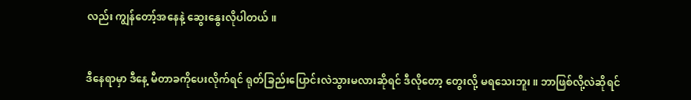လည်း ကျွန်တော့်အနေနဲ့ ဆွေးနွေးလိုပါတယ်။


ဒီနေရာမှာ ဒီနေ့ မီတာခကိုပေးလိုက်ရင် ရုတ်ခြည်းပြောင်းလဲသွားမလားဆိုရင် ဒီလိုတော့ တွေးလို့ မရသေးဘူး။ ဘာဖြစ်လို့လဲဆိုရင်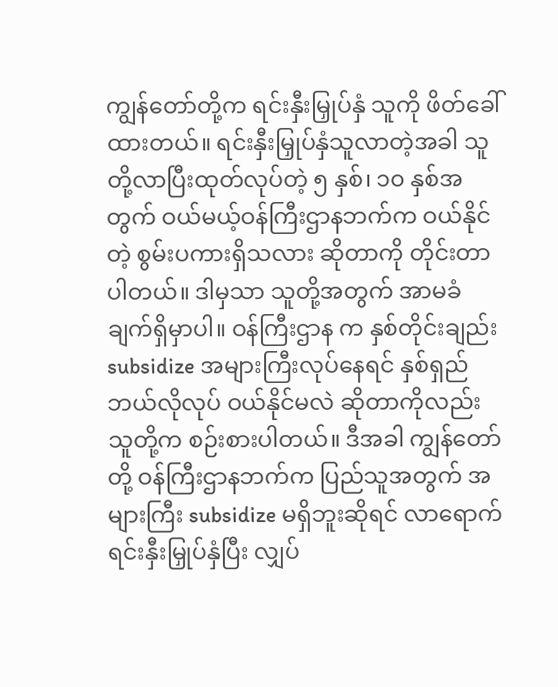ကျွန်တော်တို့က ရင်းနှီးမြှုပ်နှံ သူကို ဖိတ်ခေါ်ထားတယ်။ ရင်းနှီးမြှုပ်နှံသူလာတဲ့အခါ သူတို့လာပြီးထုတ်လုပ်တဲ့ ၅ နှစ်၊ ၁၀ နှစ်အတွက် ဝယ်မယ့်ဝန်ကြီးဌာနဘက်က ဝယ်နိုင်တဲ့ စွမ်းပကားရှိသလား ဆိုတာကို တိုင်းတာပါတယ်။ ဒါမှသာ သူတို့အတွက် အာမခံချက်ရှိမှာပါ။ ဝန်ကြီးဌာန က နှစ်တိုင်းချည်း subsidize အများကြီးလုပ်နေရင် နှစ်ရှည်ဘယ်လိုလုပ် ဝယ်နိုင်မလဲ ဆိုတာကိုလည်း သူတို့က စဉ်းစားပါတယ်။ ဒီအခါ ကျွန်တော်တို့ ဝန်ကြီးဌာနဘက်က ပြည်သူအတွက် အများကြီး subsidize မရှိဘူးဆိုရင် လာရောက်ရင်းနှီးမြှုပ်နှံပြီး လျှပ်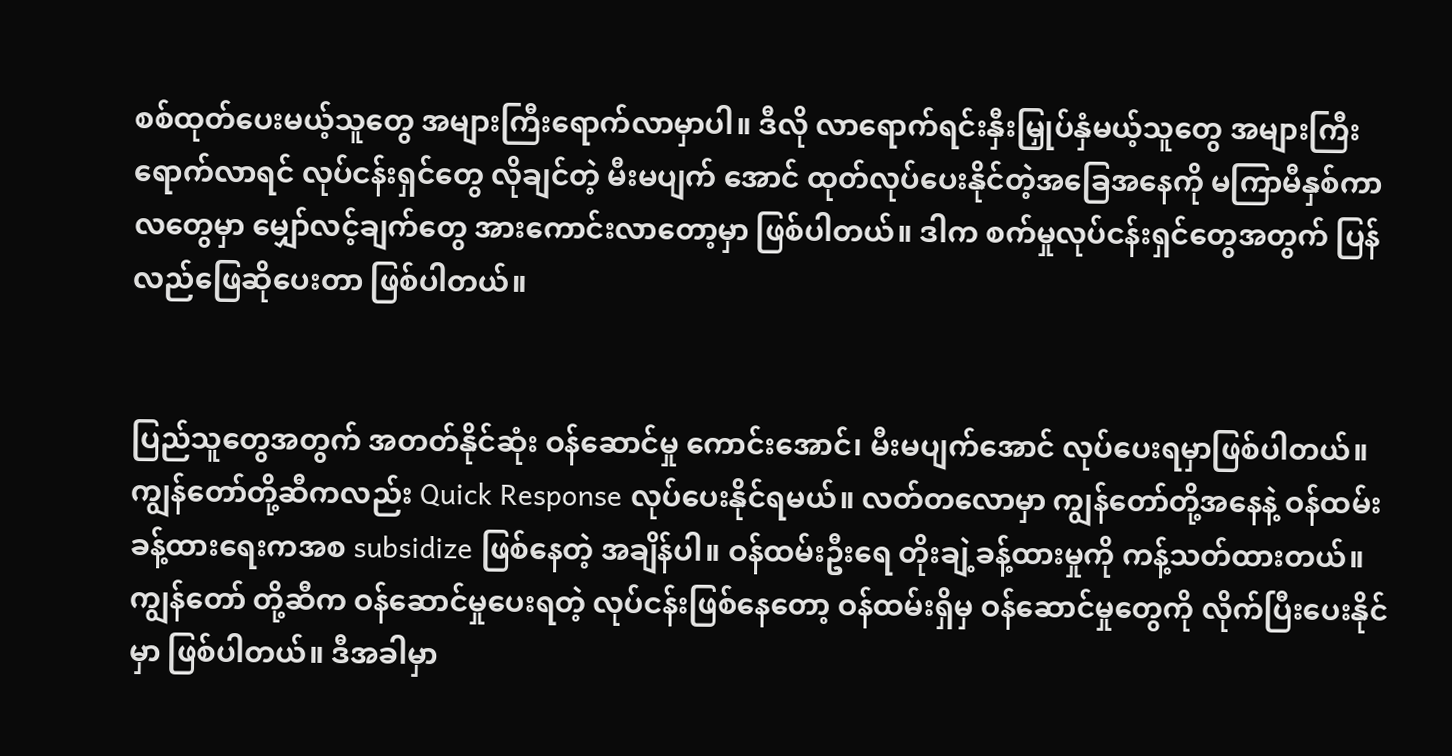စစ်ထုတ်ပေးမယ့်သူတွေ အများကြီးရောက်လာမှာပါ။ ဒီလို လာရောက်ရင်းနှီးမြှုပ်နှံမယ့်သူတွေ အများကြီးရောက်လာရင် လုပ်ငန်းရှင်တွေ လိုချင်တဲ့ မီးမပျက် အောင် ထုတ်လုပ်ပေးနိုင်တဲ့အခြေအနေကို မကြာမီနှစ်ကာလတွေမှာ မျှော်လင့်ချက်တွေ အားကောင်းလာတော့မှာ ဖြစ်ပါတယ်။ ဒါက စက်မှုလုပ်ငန်းရှင်တွေအတွက် ပြန်လည်ဖြေဆိုပေးတာ ဖြစ်ပါတယ်။


ပြည်သူတွေအတွက် အတတ်နိုင်ဆုံး ဝန်ဆောင်မှု ကောင်းအောင်၊ မီးမပျက်အောင် လုပ်ပေးရမှာဖြစ်ပါတယ်။ ကျွန်တော်တို့ဆီကလည်း Quick Response လုပ်ပေးနိုင်ရမယ်။ လတ်တလောမှာ ကျွန်တော်တို့အနေနဲ့ ဝန်ထမ်းခန့်ထားရေးကအစ subsidize ဖြစ်နေတဲ့ အချိန်ပါ။ ဝန်ထမ်းဦးရေ တိုးချဲ့ခန့်ထားမှုကို ကန့်သတ်ထားတယ်။ ကျွန်တော် တို့ဆီက ဝန်ဆောင်မှုပေးရတဲ့ လုပ်ငန်းဖြစ်နေတော့ ဝန်ထမ်းရှိမှ ဝန်ဆောင်မှုတွေကို လိုက်ပြီးပေးနိုင်မှာ ဖြစ်ပါတယ်။ ဒီအခါမှာ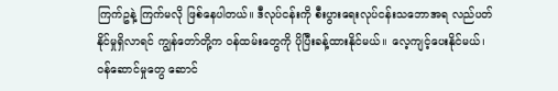ကြက်ဥနဲ့ ကြက်မလို ဖြစ်နေပါတယ်။ ဒီလုပ်ငန်းကို စီးပွားရေးလုပ်ငန်းသဘောအရ လည်ပတ်နိုင်မှုရှိလာရင် ကျွန်တော်တို့က ဝန်ထမ်းတွေကို ပိုပြီးခန့်ထားနိုင်မယ်။ လေ့ကျင့်ပေးနိုင်မယ်၊ ဝန်ဆောင်မှုတွေ ဆောင်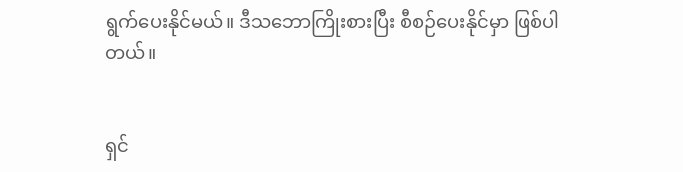ရွက်ပေးနိုင်မယ်။ ဒီသဘောကြိုးစားပြီး စီစဉ်ပေးနိုင်မှာ ဖြစ်ပါတယ်။


ရှင်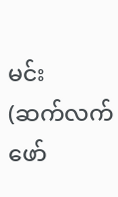မင်း
(ဆက်လက်ဖော်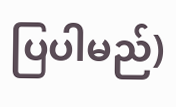ပြပါမည်)